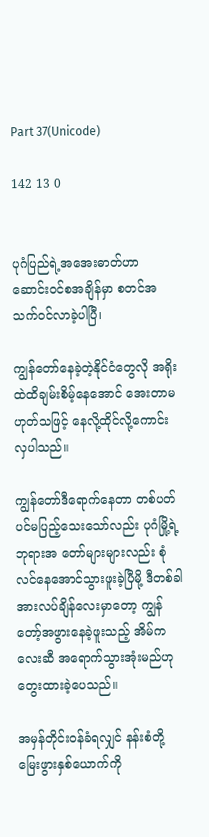Part 37(Unicode)

142 13 0


ပုဂံပြည်ရဲ့အအေးဓာတ်ဟာ ဆောင်းဝင်စအချိန်မှာ စတင်အသက်ဝင်လာခဲ့ပါပြီ၊

ကျွန်တော်နေခဲ့တဲ့နိုင်ငံတွေလို အရိုးထဲထိချမ်းစိမ့်နေအောင် အေးတာမဟုတ်သဖြင့် နေလို့ထိုင်လို့ကောင်းလှပါသည်။

ကျွန်တော်ဒီရောက်နေတာ တစ်ပတ်ပင်မပြည့်သေးသော်လည်း ပုဂံမြို့ရဲ့ဘုရားအ‌ တော်များများလည်း စုံလင်နေအောင်သွားဖူးခဲ့ပြီမို့ ဒီတစ်ခါအားလပ်ချိန်လေးမှာတော့ ကျွန်တော့်အဖွားနေခဲ့ဖူးသည့် အိမ်ကလေးဆီ အရောက်သွားအုံးမည်ဟုတွေးထားခဲ့ပေသည်။

အမှန်တိုင်းဝန်ခံရလျှင် နန်းစံတို့မြေးဖွားနှစ်ယောက်ကို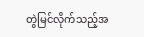တွဲမြင်လိုက်သည့်အ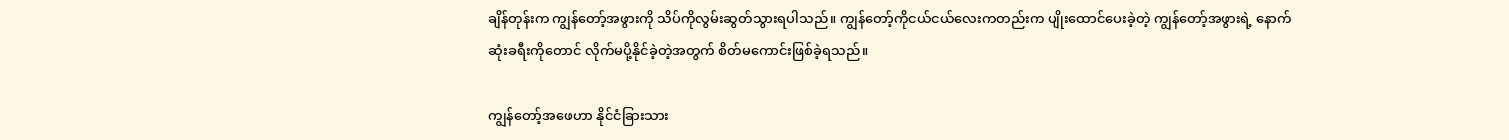ချိန်တုန်းက ကျွန်တော့်အဖွားကို သိပ်ကိုလွမ်းဆွတ်သွားရပါသည်။ ကျွန်တော့်ကိုငယ်ငယ်လေးကတည်းက ပျိုးထောင်ပေးခဲ့တဲ့ ကျွန်တော့်အဖွားရဲ့ နောက်ဆုံးခရီးကိုတောင် လိုက်မပို့နိုင်ခဲ့တဲ့အတွက် စိတ်မကောင်းဖြစ်ခဲ့ရသည်။

ကျွန်တော့်အဖေဟာ နိုင်ငံခြားသား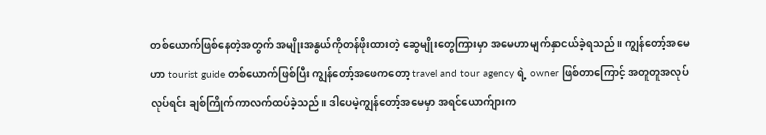တစ်ယောက်ဖြစ်နေတဲ့အတွက် အမျိုးအနွယ်ကိုတန်ဖိုးထားတဲ့ ဆွေမျိုးတွေကြားမှာ အမေဟာမျက်နှာငယ်ခဲ့ရသည်။ ကျွန်တော့်အမေဟာ tourist guide တစ်ယောက်ဖြစ်ပြီး ကျွန်တော့်အဖေကတော့ travel and tour agency ရဲ့ owner ဖြစ်တာကြောင့် အတူတူအလုပ်လုပ်ရင်း ချစ်ကြိုက်ကာလက်ထပ်ခဲ့သည်။ ဒါပေမဲ့ကျွန်တော့်အမေမှာ အရင်ယောက်ျားက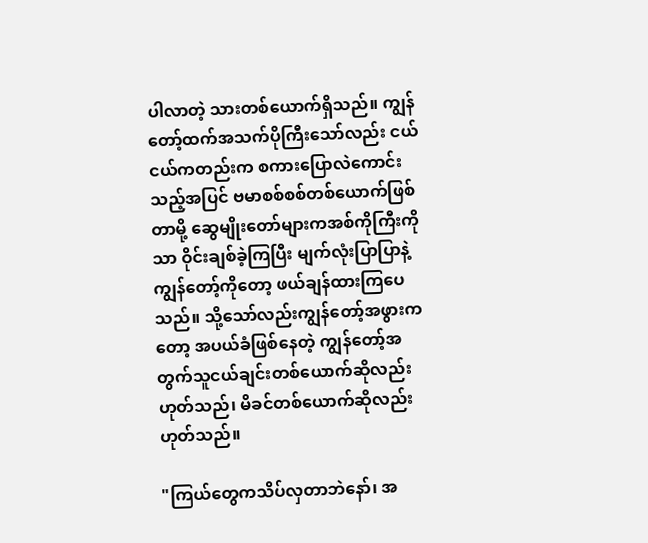ပါလာတဲ့ သားတစ်ယောက်ရှိသည်။ ကျွန်တော့်ထက်အသက်ပိုကြီးသော်လည်း ငယ်ငယ်ကတည်းက စကားပြောလဲကောင်းသည့်အပြင် ဗမာစစ်စစ်တစ်ယောက်ဖြစ်တာမို့ ဆွေမျိုးတော်များကအစ်ကိုကြီးကိုသာ ဝိုင်းချစ်ခဲ့ကြပြီး မျက်လုံးပြာပြာနဲ့ကျွန်တော့်ကိုတော့ ဖယ်ချန်ထားကြပေသည်။ သို့သော်လည်းကျွန်တော့်အဖွားကတော့ အပယ်ခံဖြစ်နေတဲ့ ကျွန်တော့်အတွက်သူငယ်ချင်းတစ်ယောက်ဆိုလည်းဟုတ်သည်၊ မိခင်တစ်ယောက်ဆိုလည်းဟုတ်သည်။

"ကြယ်တွေကသိပ်လှတာဘဲနော်၊ အ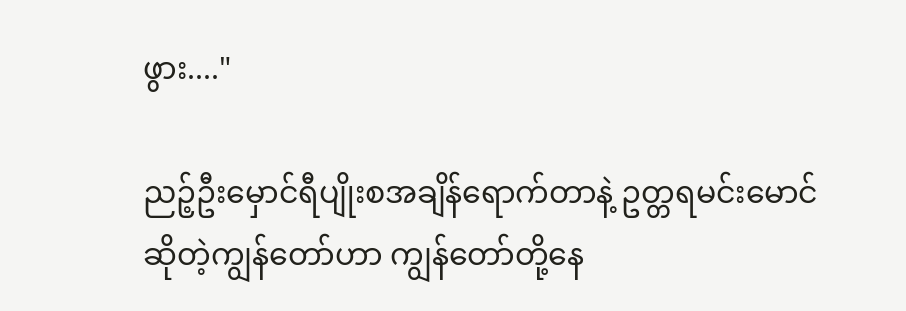ဖွား...."

ညဉ့်ဦးမှောင်ရီပျိုးစအချိန်ရောက်တာနဲ့ ဥတ္တရမင်းမောင်ဆိုတဲ့ကျွန်တော်ဟာ ကျွန်တော်တို့နေ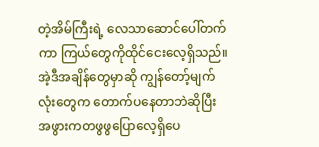တဲ့အိမ်ကြီးရဲ့ လေသာဆောင်ပေါ်တက်ကာ ကြယ်တွေကိုထိုင်ငေးလေ့ရှိသည်။ အဲ့ဒီအချိန်တွေမှာဆို ကျွန်တော့်မျက်လုံးတွေက တောက်ပနေတာဘဲဆိုပြီး အဖွားကတဖွဖွပြောလေ့ရှိပေ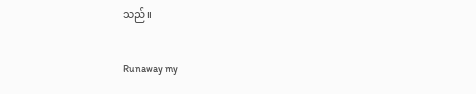သည်။

Runaway my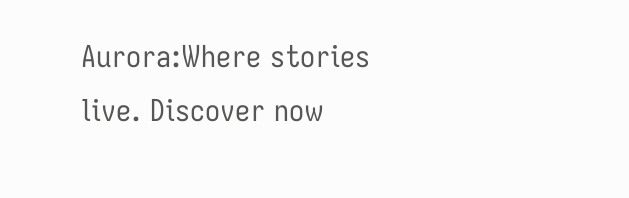Aurora:Where stories live. Discover now